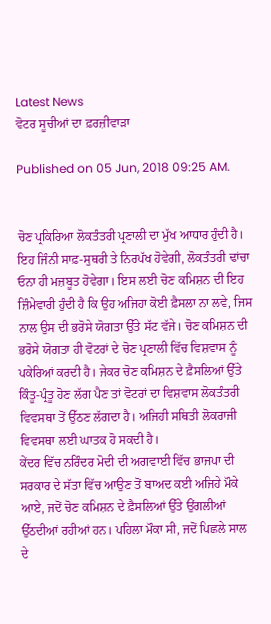Latest News
ਵੋਟਰ ਸੂਚੀਆਂ ਦਾ ਫ਼ਰਜ਼ੀਵਾੜਾ

Published on 05 Jun, 2018 09:25 AM.


ਚੋਣ ਪ੍ਰਕਿਰਿਆ ਲੋਕਤੰਤਰੀ ਪ੍ਰਣਾਲੀ ਦਾ ਮੁੱਖ ਆਧਾਰ ਹੁੰਦੀ ਹੈ। ਇਹ ਜਿੰਨੀ ਸਾਫ਼-ਸੁਥਰੀ ਤੇ ਨਿਰਪੱਖ ਹੋਵੇਗੀ, ਲੋਕਤੰਤਰੀ ਢਾਂਚਾ ਓਨਾ ਹੀ ਮਜ਼ਬੂਤ ਹੋਵੇਗਾ। ਇਸ ਲਈ ਚੋਣ ਕਮਿਸ਼ਨ ਦੀ ਇਹ ਜ਼ਿੰਮੇਵਾਰੀ ਹੁੰਦੀ ਹੈ ਕਿ ਉਹ ਅਜਿਹਾ ਕੋਈ ਫ਼ੈਸਲਾ ਨਾ ਲਵੇ, ਜਿਸ ਨਾਲ ਉਸ ਦੀ ਭਰੋਸੇ ਯੋਗਤਾ ਉੱਤੇ ਸੱਟ ਵੱਜੇ। ਚੋਣ ਕਮਿਸ਼ਨ ਦੀ ਭਰੋਸੇ ਯੋਗਤਾ ਹੀ ਵੋਟਰਾਂ ਦੇ ਚੋਣ ਪ੍ਰਣਾਲੀ ਵਿੱਚ ਵਿਸ਼ਵਾਸ ਨੂੰ ਪਕੇਰਿਆਂ ਕਰਦੀ ਹੈ। ਜੇਕਰ ਚੋਣ ਕਮਿਸ਼ਨ ਦੇ ਫ਼ੈਸਲਿਆਂ ਉੱਤੇ ਕਿੰਤੂ-ਪ੍ਰੰਤੂ ਹੋਣ ਲੱਗ ਪੈਣ ਤਾਂ ਵੋਟਰਾਂ ਦਾ ਵਿਸ਼ਵਾਸ ਲੋਕਤੰਤਰੀ ਵਿਵਸਥਾ ਤੋਂ ਉੱਠਣ ਲੱਗਦਾ ਹੈ। ਅਜਿਹੀ ਸਥਿਤੀ ਲੋਕਰਾਜੀ ਵਿਵਸਥਾ ਲਈ ਘਾਤਕ ਹੋ ਸਕਦੀ ਹੈ।
ਕੇਂਦਰ ਵਿੱਚ ਨਰਿੰਦਰ ਮੋਦੀ ਦੀ ਅਗਵਾਈ ਵਿੱਚ ਭਾਜਪਾ ਦੀ ਸਰਕਾਰ ਦੇ ਸੱਤਾ ਵਿੱਚ ਆਉਣ ਤੋਂ ਬਾਅਦ ਕਈ ਅਜਿਹੇ ਮੌਕੇ ਆਏ, ਜਦੋਂ ਚੋਣ ਕਮਿਸ਼ਨ ਦੇ ਫ਼ੈਸਲਿਆਂ ਉੱਤੇ ਉਂਗਲੀਆਂ ਉੱਠਦੀਆਂ ਰਹੀਆਂ ਹਨ। ਪਹਿਲਾ ਮੌਕਾ ਸੀ, ਜਦੋਂ ਪਿਛਲੇ ਸਾਲ ਦੇ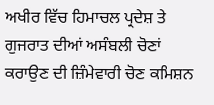ਅਖੀਰ ਵਿੱਚ ਹਿਮਾਚਲ ਪ੍ਰਦੇਸ਼ ਤੇ ਗੁਜਰਾਤ ਦੀਆਂ ਅਸੰਬਲੀ ਚੋਣਾਂ ਕਰਾਉਣ ਦੀ ਜ਼ਿੰਮੇਵਾਰੀ ਚੋਣ ਕਮਿਸ਼ਨ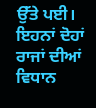ਉੱਤੇ ਪਈ। ਇਹਨਾਂ ਦੋਹਾਂ ਰਾਜਾਂ ਦੀਆਂ ਵਿਧਾਨ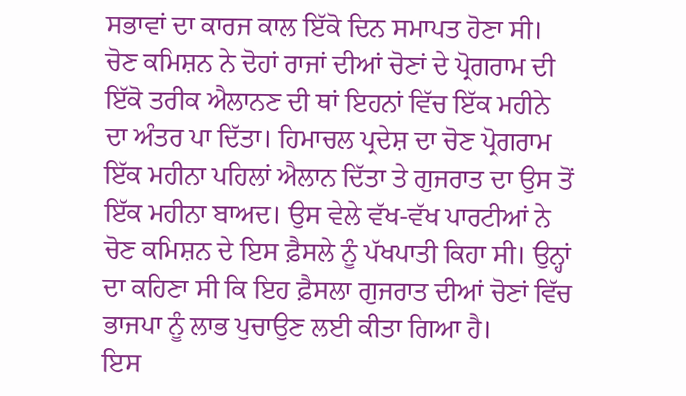ਸਭਾਵਾਂ ਦਾ ਕਾਰਜ ਕਾਲ ਇੱਕੋ ਦਿਨ ਸਮਾਪਤ ਹੋਣਾ ਸੀ। ਚੋਣ ਕਮਿਸ਼ਨ ਨੇ ਦੋਹਾਂ ਰਾਜਾਂ ਦੀਆਂ ਚੋਣਾਂ ਦੇ ਪ੍ਰੋਗਰਾਮ ਦੀ ਇੱਕੋ ਤਰੀਕ ਐਲਾਨਣ ਦੀ ਥਾਂ ਇਹਨਾਂ ਵਿੱਚ ਇੱਕ ਮਹੀਨੇ ਦਾ ਅੰਤਰ ਪਾ ਦਿੱਤਾ। ਹਿਮਾਚਲ ਪ੍ਰਦੇਸ਼ ਦਾ ਚੋਣ ਪ੍ਰੋਗਰਾਮ ਇੱਕ ਮਹੀਨਾ ਪਹਿਲਾਂ ਐਲਾਨ ਦਿੱਤਾ ਤੇ ਗੁਜਰਾਤ ਦਾ ਉਸ ਤੋਂ ਇੱਕ ਮਹੀਨਾ ਬਾਅਦ। ਉਸ ਵੇਲੇ ਵੱਖ-ਵੱਖ ਪਾਰਟੀਆਂ ਨੇ ਚੋਣ ਕਮਿਸ਼ਨ ਦੇ ਇਸ ਫ਼ੈਸਲੇ ਨੂੰ ਪੱਖਪਾਤੀ ਕਿਹਾ ਸੀ। ਉਨ੍ਹਾਂ ਦਾ ਕਹਿਣਾ ਸੀ ਕਿ ਇਹ ਫ਼ੈਸਲਾ ਗੁਜਰਾਤ ਦੀਆਂ ਚੋਣਾਂ ਵਿੱਚ ਭਾਜਪਾ ਨੂੰ ਲਾਭ ਪੁਚਾਉਣ ਲਈ ਕੀਤਾ ਗਿਆ ਹੈ।
ਇਸ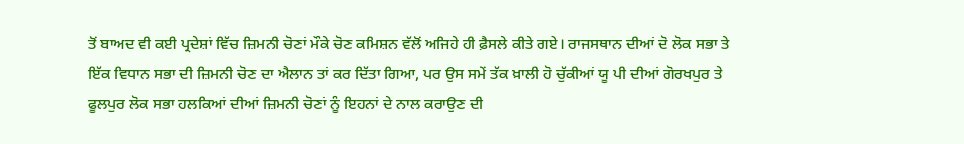ਤੋਂ ਬਾਅਦ ਵੀ ਕਈ ਪ੍ਰਦੇਸ਼ਾਂ ਵਿੱਚ ਜ਼ਿਮਨੀ ਚੋਣਾਂ ਮੌਕੇ ਚੋਣ ਕਮਿਸ਼ਨ ਵੱਲੋਂ ਅਜਿਹੇ ਹੀ ਫ਼ੈਸਲੇ ਕੀਤੇ ਗਏ। ਰਾਜਸਥਾਨ ਦੀਆਂ ਦੋ ਲੋਕ ਸਭਾ ਤੇ ਇੱਕ ਵਿਧਾਨ ਸਭਾ ਦੀ ਜ਼ਿਮਨੀ ਚੋਣ ਦਾ ਐਲਾਨ ਤਾਂ ਕਰ ਦਿੱਤਾ ਗਿਆ, ਪਰ ਉਸ ਸਮੇਂ ਤੱਕ ਖ਼ਾਲੀ ਹੋ ਚੁੱਕੀਆਂ ਯੂ ਪੀ ਦੀਆਂ ਗੋਰਖਪੁਰ ਤੇ ਫੂਲਪੁਰ ਲੋਕ ਸਭਾ ਹਲਕਿਆਂ ਦੀਆਂ ਜ਼ਿਮਨੀ ਚੋਣਾਂ ਨੂੰ ਇਹਨਾਂ ਦੇ ਨਾਲ ਕਰਾਉਣ ਦੀ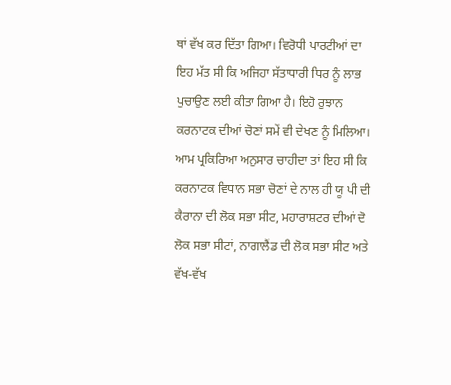ਥਾਂ ਵੱਖ ਕਰ ਦਿੱਤਾ ਗਿਆ। ਵਿਰੋਧੀ ਪਾਰਟੀਆਂ ਦਾ ਇਹ ਮੱਤ ਸੀ ਕਿ ਅਜਿਹਾ ਸੱਤਾਧਾਰੀ ਧਿਰ ਨੂੰ ਲਾਭ ਪੁਚਾਉਣ ਲਈ ਕੀਤਾ ਗਿਆ ਹੈ। ਇਹੋ ਰੁਝਾਨ ਕਰਨਾਟਕ ਦੀਆਂ ਚੋਣਾਂ ਸਮੇਂ ਵੀ ਦੇਖਣ ਨੂੰ ਮਿਲਿਆ। ਆਮ ਪ੍ਰਕਿਰਿਆ ਅਨੁਸਾਰ ਚਾਹੀਦਾ ਤਾਂ ਇਹ ਸੀ ਕਿ ਕਰਨਾਟਕ ਵਿਧਾਨ ਸਭਾ ਚੋਣਾਂ ਦੇ ਨਾਲ ਹੀ ਯੂ ਪੀ ਦੀ ਕੈਰਾਨਾ ਦੀ ਲੋਕ ਸਭਾ ਸੀਟ, ਮਹਾਰਾਸ਼ਟਰ ਦੀਆਂ ਦੋ ਲੋਕ ਸਭਾ ਸੀਟਾਂ, ਨਾਗਾਲੈਂਡ ਦੀ ਲੋਕ ਸਭਾ ਸੀਟ ਅਤੇ ਵੱਖ-ਵੱਖ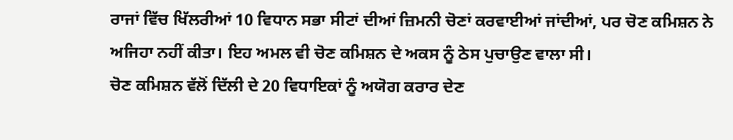ਰਾਜਾਂ ਵਿੱਚ ਖਿੱਲਰੀਆਂ 10 ਵਿਧਾਨ ਸਭਾ ਸੀਟਾਂ ਦੀਆਂ ਜ਼ਿਮਨੀ ਚੋਣਾਂ ਕਰਵਾਈਆਂ ਜਾਂਦੀਆਂ, ਪਰ ਚੋਣ ਕਮਿਸ਼ਨ ਨੇ ਅਜਿਹਾ ਨਹੀਂ ਕੀਤਾ। ਇਹ ਅਮਲ ਵੀ ਚੋਣ ਕਮਿਸ਼ਨ ਦੇ ਅਕਸ ਨੂੰ ਠੇਸ ਪੁਚਾਉਣ ਵਾਲਾ ਸੀ।
ਚੋਣ ਕਮਿਸ਼ਨ ਵੱਲੋਂ ਦਿੱਲੀ ਦੇ 20 ਵਿਧਾਇਕਾਂ ਨੂੰ ਅਯੋਗ ਕਰਾਰ ਦੇਣ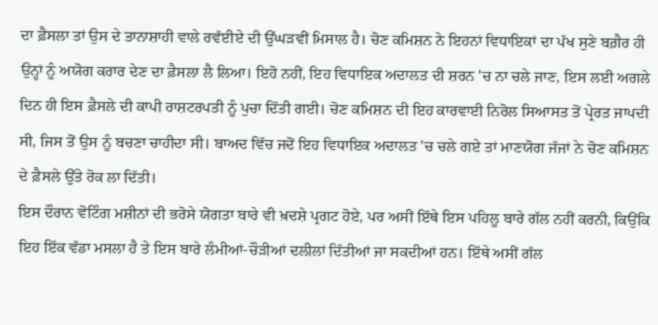ਦਾ ਫ਼ੈਸਲਾ ਤਾਂ ਉਸ ਦੇ ਤਾਨਾਸ਼ਾਹੀ ਵਾਲੇ ਰਵੱਈਏ ਦੀ ਉੱਘੜਵੀਂ ਮਿਸਾਲ ਹੈ। ਚੋਣ ਕਮਿਸ਼ਨ ਨੇ ਇਹਨਾਂ ਵਿਧਾਇਕਾਂ ਦਾ ਪੱਖ ਸੁਣੇ ਬਗ਼ੈਰ ਹੀ ਉਨ੍ਹਾਂ ਨੂੰ ਅਯੋਗ ਕਰਾਰ ਦੇਣ ਦਾ ਫ਼ੈਸਲਾ ਲੈ ਲਿਆ। ਇਹੋ ਨਹੀਂ, ਇਹ ਵਿਧਾਇਕ ਅਦਾਲਤ ਦੀ ਸ਼ਰਨ 'ਚ ਨਾ ਚਲੇ ਜਾਣ, ਇਸ ਲਈ ਅਗਲੇ ਦਿਨ ਹੀ ਇਸ ਫ਼ੈਸਲੇ ਦੀ ਕਾਪੀ ਰਾਸ਼ਟਰਪਤੀ ਨੂੰ ਪੁਚਾ ਦਿੱਤੀ ਗਈ। ਚੋਣ ਕਮਿਸ਼ਨ ਦੀ ਇਹ ਕਾਰਵਾਈ ਨਿਰੋਲ ਸਿਆਸਤ ਤੋਂ ਪ੍ਰੇਰਤ ਜਾਪਦੀ ਸੀ, ਜਿਸ ਤੋਂ ਉਸ ਨੂੰ ਬਚਣਾ ਚਾਹੀਦਾ ਸੀ। ਬਾਅਦ ਵਿੱਚ ਜਦੋਂ ਇਹ ਵਿਧਾਇਕ ਅਦਾਲਤ 'ਚ ਚਲੇ ਗਏ ਤਾਂ ਮਾਣਯੋਗ ਜੱਜਾਂ ਨੇ ਚੋਣ ਕਮਿਸ਼ਨ ਦੇ ਫ਼ੈਸਲੇ ਉੱਤੇ ਰੋਕ ਲਾ ਦਿੱਤੀ।
ਇਸ ਦੌਰਾਨ ਵੋਟਿੰਗ ਮਸ਼ੀਨਾਂ ਦੀ ਭਰੋਸੇ ਯੋਗਤਾ ਬਾਰੇ ਵੀ ਖ਼ਦਸ਼ੇ ਪ੍ਰਗਟ ਹੋਏ, ਪਰ ਅਸੀਂ ਇੱਥੇ ਇਸ ਪਹਿਲੂ ਬਾਰੇ ਗੱਲ ਨਹੀਂ ਕਰਨੀ, ਕਿਉਂਕਿ ਇਹ ਇੱਕ ਵੱਡਾ ਮਸਲਾ ਹੈ ਤੇ ਇਸ ਬਾਰੇ ਲੰਮੀਆਂ-ਚੌੜੀਆਂ ਦਲੀਲਾਂ ਦਿੱਤੀਆਂ ਜਾ ਸਕਦੀਆਂ ਹਨ। ਇੱਥੇ ਅਸੀਂ ਗੱਲ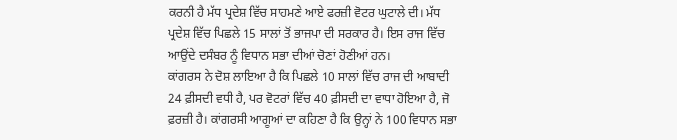ਕਰਨੀ ਹੈ ਮੱਧ ਪ੍ਰਦੇਸ਼ ਵਿੱਚ ਸਾਹਮਣੇ ਆਏ ਫਰਜ਼ੀ ਵੋਟਰ ਘੁਟਾਲੇ ਦੀ। ਮੱਧ ਪ੍ਰਦੇਸ਼ ਵਿੱਚ ਪਿਛਲੇ 15 ਸਾਲਾਂ ਤੋਂ ਭਾਜਪਾ ਦੀ ਸਰਕਾਰ ਹੈ। ਇਸ ਰਾਜ ਵਿੱਚ ਆਉਂਦੇ ਦਸੰਬਰ ਨੂੰ ਵਿਧਾਨ ਸਭਾ ਦੀਆਂ ਚੋਣਾਂ ਹੋਣੀਆਂ ਹਨ।
ਕਾਂਗਰਸ ਨੇ ਦੋਸ਼ ਲਾਇਆ ਹੈ ਕਿ ਪਿਛਲੇ 10 ਸਾਲਾਂ ਵਿੱਚ ਰਾਜ ਦੀ ਆਬਾਦੀ 24 ਫ਼ੀਸਦੀ ਵਧੀ ਹੈ, ਪਰ ਵੋਟਰਾਂ ਵਿੱਚ 40 ਫ਼ੀਸਦੀ ਦਾ ਵਾਧਾ ਹੋਇਆ ਹੈ, ਜੋ ਫ਼ਰਜ਼ੀ ਹੈ। ਕਾਂਗਰਸੀ ਆਗੂਆਂ ਦਾ ਕਹਿਣਾ ਹੈ ਕਿ ਉਨ੍ਹਾਂ ਨੇ 100 ਵਿਧਾਨ ਸਭਾ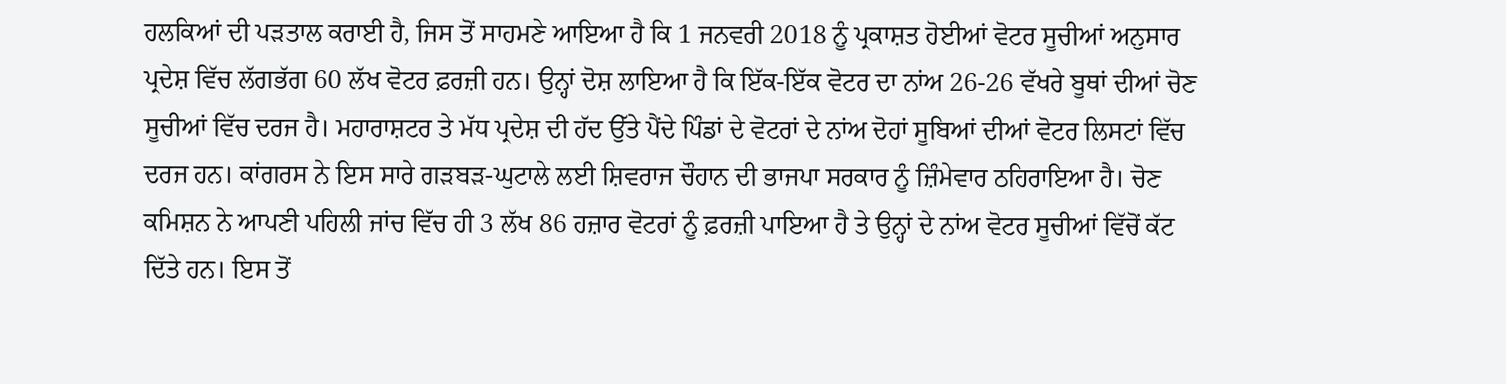ਹਲਕਿਆਂ ਦੀ ਪੜਤਾਲ ਕਰਾਈ ਹੈ, ਜਿਸ ਤੋਂ ਸਾਹਮਣੇ ਆਇਆ ਹੈ ਕਿ 1 ਜਨਵਰੀ 2018 ਨੂੰ ਪ੍ਰਕਾਸ਼ਤ ਹੋਈਆਂ ਵੋਟਰ ਸੂਚੀਆਂ ਅਨੁਸਾਰ ਪ੍ਰਦੇਸ਼ ਵਿੱਚ ਲੱਗਭੱਗ 60 ਲੱਖ ਵੋਟਰ ਫ਼ਰਜ਼ੀ ਹਨ। ਉਨ੍ਹਾਂ ਦੋਸ਼ ਲਾਇਆ ਹੈ ਕਿ ਇੱਕ-ਇੱਕ ਵੋਟਰ ਦਾ ਨਾਂਅ 26-26 ਵੱਖਰੇ ਬੂਥਾਂ ਦੀਆਂ ਚੋਣ ਸੂਚੀਆਂ ਵਿੱਚ ਦਰਜ ਹੈ। ਮਹਾਰਾਸ਼ਟਰ ਤੇ ਮੱਧ ਪ੍ਰਦੇਸ਼ ਦੀ ਹੱਦ ਉੱਤੇ ਪੈਂਦੇ ਪਿੰਡਾਂ ਦੇ ਵੋਟਰਾਂ ਦੇ ਨਾਂਅ ਦੋਹਾਂ ਸੂਬਿਆਂ ਦੀਆਂ ਵੋਟਰ ਲਿਸਟਾਂ ਵਿੱਚ ਦਰਜ ਹਨ। ਕਾਂਗਰਸ ਨੇ ਇਸ ਸਾਰੇ ਗੜਬੜ-ਘੁਟਾਲੇ ਲਈ ਸ਼ਿਵਰਾਜ ਚੌਹਾਨ ਦੀ ਭਾਜਪਾ ਸਰਕਾਰ ਨੂੰ ਜ਼ਿੰਮੇਵਾਰ ਠਹਿਰਾਇਆ ਹੈ। ਚੋਣ ਕਮਿਸ਼ਨ ਨੇ ਆਪਣੀ ਪਹਿਲੀ ਜਾਂਚ ਵਿੱਚ ਹੀ 3 ਲੱਖ 86 ਹਜ਼ਾਰ ਵੋਟਰਾਂ ਨੂੰ ਫ਼ਰਜ਼ੀ ਪਾਇਆ ਹੈ ਤੇ ਉਨ੍ਹਾਂ ਦੇ ਨਾਂਅ ਵੋਟਰ ਸੂਚੀਆਂ ਵਿੱਚੋਂ ਕੱਟ ਦਿੱਤੇ ਹਨ। ਇਸ ਤੋਂ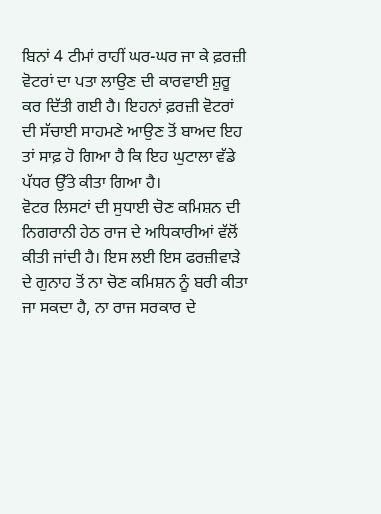ਬਿਨਾਂ 4 ਟੀਮਾਂ ਰਾਹੀਂ ਘਰ-ਘਰ ਜਾ ਕੇ ਫ਼ਰਜ਼ੀ ਵੋਟਰਾਂ ਦਾ ਪਤਾ ਲਾਉਣ ਦੀ ਕਾਰਵਾਈ ਸ਼ੁਰੂ ਕਰ ਦਿੱਤੀ ਗਈ ਹੈ। ਇਹਨਾਂ ਫ਼ਰਜ਼ੀ ਵੋਟਰਾਂ ਦੀ ਸੱਚਾਈ ਸਾਹਮਣੇ ਆਉਣ ਤੋਂ ਬਾਅਦ ਇਹ ਤਾਂ ਸਾਫ਼ ਹੋ ਗਿਆ ਹੈ ਕਿ ਇਹ ਘੁਟਾਲਾ ਵੱਡੇ ਪੱਧਰ ਉੱਤੇ ਕੀਤਾ ਗਿਆ ਹੈ।
ਵੋਟਰ ਲਿਸਟਾਂ ਦੀ ਸੁਧਾਈ ਚੋਣ ਕਮਿਸ਼ਨ ਦੀ ਨਿਗਰਾਨੀ ਹੇਠ ਰਾਜ ਦੇ ਅਧਿਕਾਰੀਆਂ ਵੱਲੋਂ ਕੀਤੀ ਜਾਂਦੀ ਹੈ। ਇਸ ਲਈ ਇਸ ਫਰਜ਼ੀਵਾੜੇ ਦੇ ਗੁਨਾਹ ਤੋਂ ਨਾ ਚੋਣ ਕਮਿਸ਼ਨ ਨੂੰ ਬਰੀ ਕੀਤਾ ਜਾ ਸਕਦਾ ਹੈ, ਨਾ ਰਾਜ ਸਰਕਾਰ ਦੇ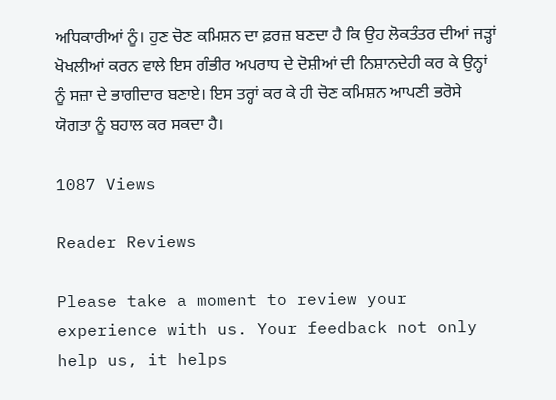ਅਧਿਕਾਰੀਆਂ ਨੂੰ। ਹੁਣ ਚੋਣ ਕਮਿਸ਼ਨ ਦਾ ਫ਼ਰਜ਼ ਬਣਦਾ ਹੈ ਕਿ ਉਹ ਲੋਕਤੰਤਰ ਦੀਆਂ ਜੜ੍ਹਾਂ ਖੋਖਲੀਆਂ ਕਰਨ ਵਾਲੇ ਇਸ ਗੰਭੀਰ ਅਪਰਾਧ ਦੇ ਦੋਸ਼ੀਆਂ ਦੀ ਨਿਸ਼ਾਨਦੇਹੀ ਕਰ ਕੇ ਉਨ੍ਹਾਂ ਨੂੰ ਸਜ਼ਾ ਦੇ ਭਾਗੀਦਾਰ ਬਣਾਏ। ਇਸ ਤਰ੍ਹਾਂ ਕਰ ਕੇ ਹੀ ਚੋਣ ਕਮਿਸ਼ਨ ਆਪਣੀ ਭਰੋਸੇ ਯੋਗਤਾ ਨੂੰ ਬਹਾਲ ਕਰ ਸਕਦਾ ਹੈ।

1087 Views

Reader Reviews

Please take a moment to review your experience with us. Your feedback not only help us, it helps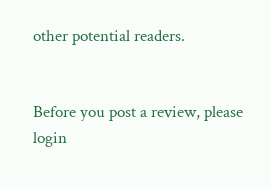other potential readers.


Before you post a review, please login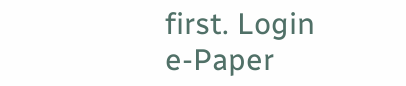first. Login
e-Paper